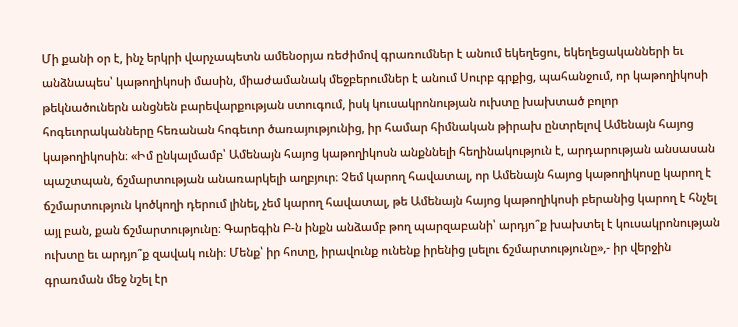Մի քանի օր է, ինչ երկրի վարչապետն ամենօրյա ռեժիմով գրառումներ է անում եկեղեցու, եկեղեցականների եւ անձնապես՝ կաթողիկոսի մասին, միաժամանակ մեջբերումներ է անում Սուրբ գրքից, պահանջում, որ կաթողիկոսի թեկնածուներն անցնեն բարեվարքության ստուգում, իսկ կուսակրոնության ուխտը խախտած բոլոր հոգեւորականները հեռանան հոգեւոր ծառայությունից, իր համար հիմնական թիրախ ընտրելով Ամենայն հայոց կաթողիկոսին։ «Իմ ընկալմամբ՝ Ամենայն հայոց կաթողիկոսն անքննելի հեղինակություն է, արդարության անսասան պաշտպան, ճշմարտության անառարկելի աղբյուր։ Չեմ կարող հավատալ, որ Ամենայն հայոց կաթողիկոսը կարող է ճշմարտություն կոծկողի դերում լինել, չեմ կարող հավատալ, թե Ամենայն հայոց կաթողիկոսի բերանից կարող է հնչել այլ բան, քան ճշմարտությունը։ Գարեգին Բ-ն ինքն անձամբ թող պարզաբանի՝ արդյո՞ք խախտել է կուսակրոնության ուխտը եւ արդյո՞ք զավակ ունի։ Մենք՝ իր հոտը, իրավունք ունենք իրենից լսելու ճշմարտությունը»,- իր վերջին գրառման մեջ նշել էր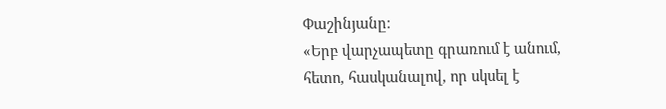Փաշինյանը։
«Երբ վարչապետը գրառում է անում, հետո, հասկանալով, որ սկսել է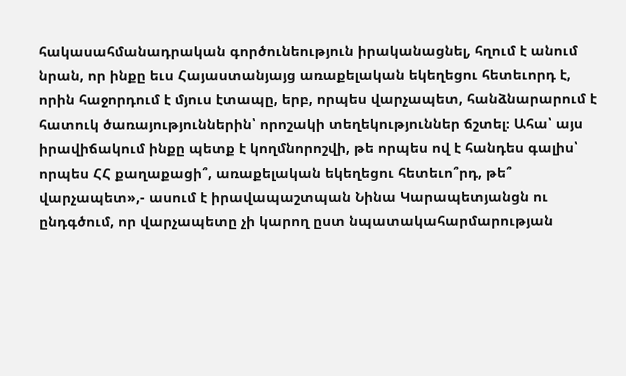հակասահմանադրական գործունեություն իրականացնել, հղում է անում նրան, որ ինքը եւս Հայաստանյայց առաքելական եկեղեցու հետեւորդ է, որին հաջորդում է մյուս էտապը, երբ, որպես վարչապետ, հանձնարարում է հատուկ ծառայություններին՝ որոշակի տեղեկություններ ճշտել։ Ահա՝ այս իրավիճակում ինքը պետք է կողմնորոշվի, թե որպես ով է հանդես գալիս՝ որպես ՀՀ քաղաքացի՞, առաքելական եկեղեցու հետեւո՞րդ, թե՞ վարչապետ»,- ասում է իրավապաշտպան Նինա Կարապետյանցն ու ընդգծում, որ վարչապետը չի կարող ըստ նպատակահարմարության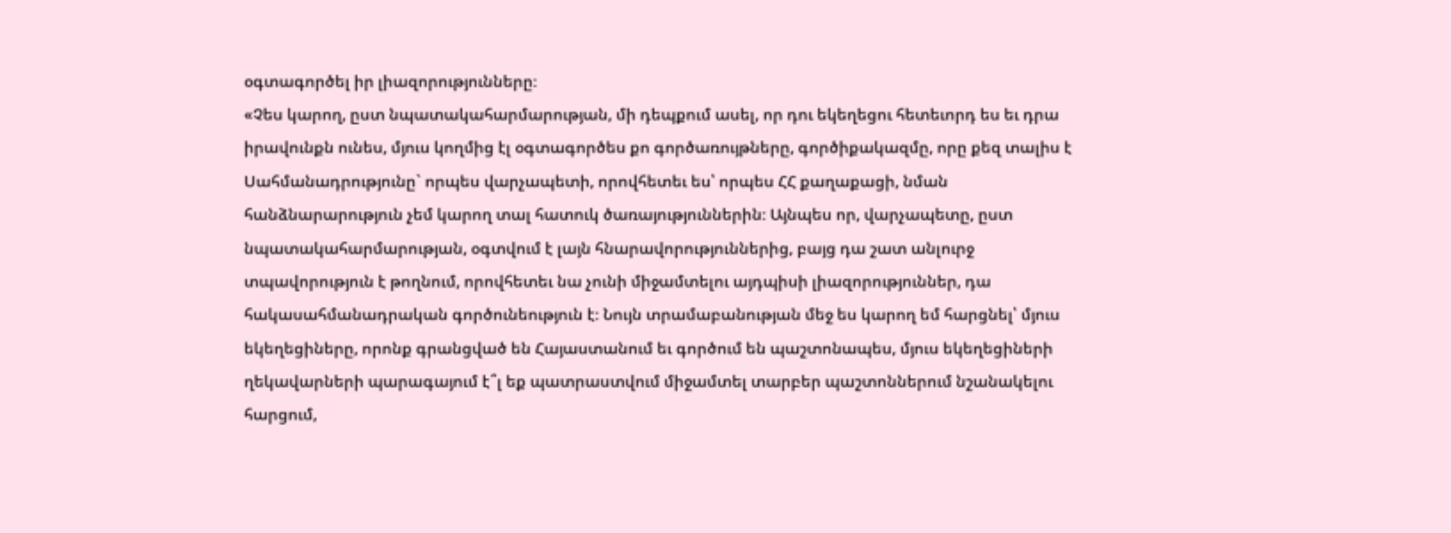օգտագործել իր լիազորությունները։
«Չես կարող, ըստ նպատակահարմարության, մի դեպքում ասել, որ դու եկեղեցու հետեւորդ ես եւ դրա իրավունքն ունես, մյուս կողմից էլ օգտագործես քո գործառույթները, գործիքակազմը, որը քեզ տալիս է Սահմանադրությունը` որպես վարչապետի, որովհետեւ ես՝ որպես ՀՀ քաղաքացի, նման հանձնարարություն չեմ կարող տալ հատուկ ծառայություններին։ Այնպես որ, վարչապետը, ըստ նպատակահարմարության, օգտվում է լայն հնարավորություններից, բայց դա շատ անլուրջ տպավորություն է թողնում, որովհետեւ նա չունի միջամտելու այդպիսի լիազորություններ, դա հակասահմանադրական գործունեություն է։ Նույն տրամաբանության մեջ ես կարող եմ հարցնել՝ մյուս եկեղեցիները, որոնք գրանցված են Հայաստանում եւ գործում են պաշտոնապես, մյուս եկեղեցիների ղեկավարների պարագայում է՞լ եք պատրաստվում միջամտել տարբեր պաշտոններում նշանակելու հարցում,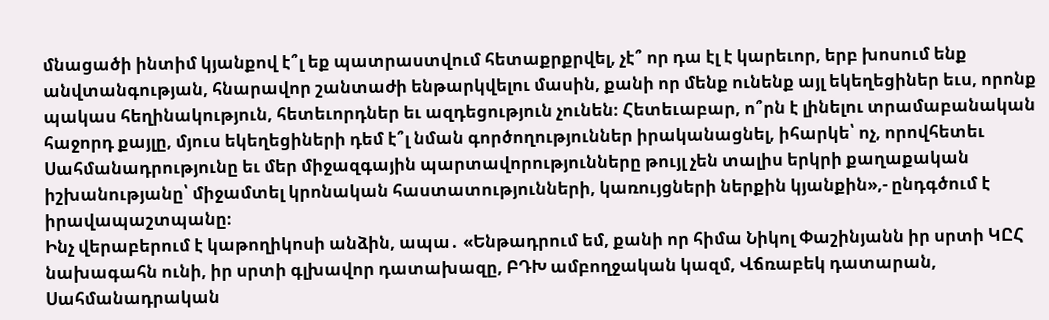մնացածի ինտիմ կյանքով է՞լ եք պատրաստվում հետաքրքրվել, չէ՞ որ դա էլ է կարեւոր, երբ խոսում ենք անվտանգության, հնարավոր շանտաժի ենթարկվելու մասին, քանի որ մենք ունենք այլ եկեղեցիներ եւս, որոնք պակաս հեղինակություն, հետեւորդներ եւ ազդեցություն չունեն։ Հետեւաբար, ո՞րն է լինելու տրամաբանական հաջորդ քայլը, մյուս եկեղեցիների դեմ է՞լ նման գործողություններ իրականացնել, իհարկե՝ ոչ, որովհետեւ Սահմանադրությունը եւ մեր միջազգային պարտավորությունները թույլ չեն տալիս երկրի քաղաքական իշխանությանը՝ միջամտել կրոնական հաստատությունների, կառույցների ներքին կյանքին»,- ընդգծում է իրավապաշտպանը։
Ինչ վերաբերում է կաթողիկոսի անձին, ապա․ «Ենթադրում եմ, քանի որ հիմա Նիկոլ Փաշինյանն իր սրտի ԿԸՀ նախագահն ունի, իր սրտի գլխավոր դատախազը, ԲԴԽ ամբողջական կազմ, Վճռաբեկ դատարան, Սահմանադրական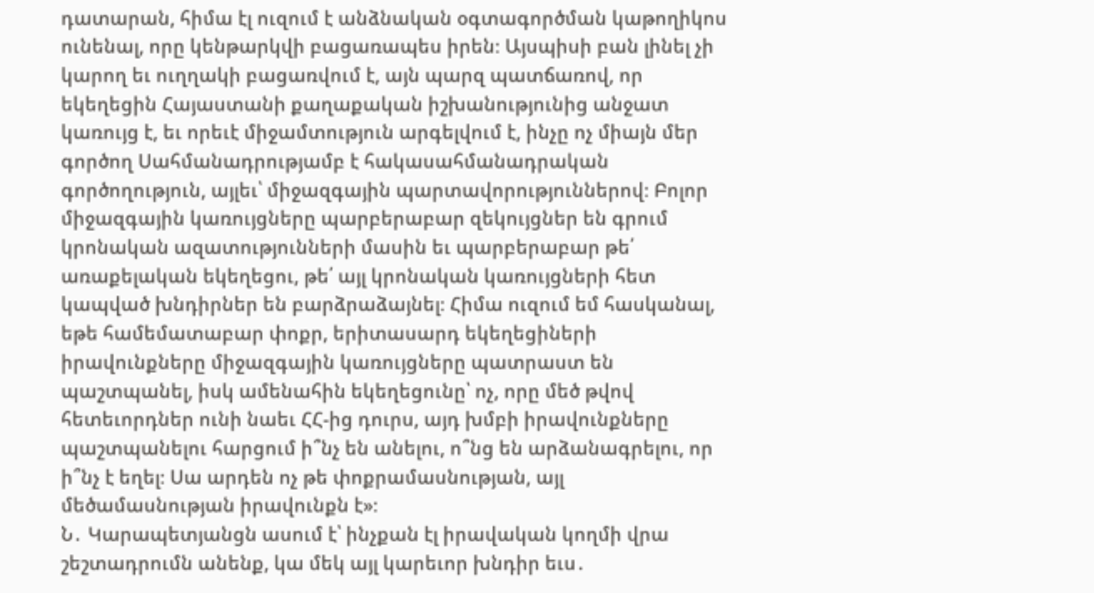դատարան, հիմա էլ ուզում է անձնական օգտագործման կաթողիկոս ունենալ, որը կենթարկվի բացառապես իրեն։ Այսպիսի բան լինել չի կարող եւ ուղղակի բացառվում է, այն պարզ պատճառով, որ եկեղեցին Հայաստանի քաղաքական իշխանությունից անջատ կառույց է, եւ որեւէ միջամտություն արգելվում է, ինչը ոչ միայն մեր գործող Սահմանադրությամբ է հակասահմանադրական գործողություն, այլեւ՝ միջազգային պարտավորություններով։ Բոլոր միջազգային կառույցները պարբերաբար զեկույցներ են գրում կրոնական ազատությունների մասին եւ պարբերաբար թե՛ առաքելական եկեղեցու, թե՛ այլ կրոնական կառույցների հետ կապված խնդիրներ են բարձրաձայնել։ Հիմա ուզում եմ հասկանալ, եթե համեմատաբար փոքր, երիտասարդ եկեղեցիների իրավունքները միջազգային կառույցները պատրաստ են պաշտպանել, իսկ ամենահին եկեղեցունը՝ ոչ, որը մեծ թվով հետեւորդներ ունի նաեւ ՀՀ-ից դուրս, այդ խմբի իրավունքները պաշտպանելու հարցում ի՞նչ են անելու, ո՞նց են արձանագրելու, որ ի՞նչ է եղել։ Սա արդեն ոչ թե փոքրամասնության, այլ մեծամասնության իրավունքն է»։
Ն․ Կարապետյանցն ասում է՝ ինչքան էլ իրավական կողմի վրա շեշտադրումն անենք, կա մեկ այլ կարեւոր խնդիր եւս․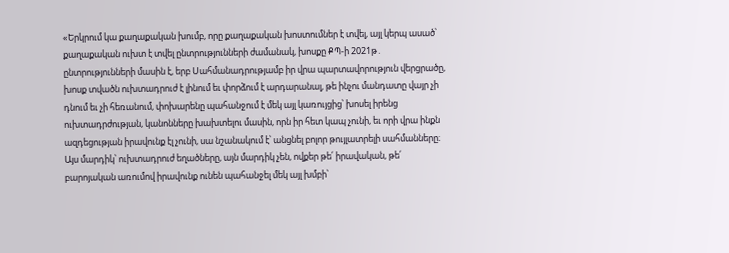«Երկրում կա քաղաքական խումբ, որը քաղաքական խոստումներ է տվել, այլ կերպ ասած՝ քաղաքական ուխտ է տվել ընտրությունների ժամանակ, խոսքը ՔՊ-ի 2021թ․ ընտրությունների մասին է, երբ Սահմանադրությամբ իր վրա պարտավորություն վերցրածը, խոսք տվածն ուխտադրուժ է լինում եւ փորձում է արդարանալ, թե ինչու մանդատը վայր չի դնում եւ չի հեռանում, փոխարենը պահանջում է մեկ այլ կառույցից՝ խոսել իրենց ուխտադրժության, կանոնները խախտելու մասին, որն իր հետ կապ չունի, եւ որի վրա ինքն ազդեցության իրավունք էլ չունի, սա նշանակում է՝ անցնել բոլոր թույլատրելի սահմանները։ Այս մարդիկ՝ ուխտադրուժ եղածները, այն մարդիկ չեն, ովքեր թե՛ իրավական, թե՛ բարոյական առումով իրավունք ունեն պահանջել մեկ այլ խմբի՝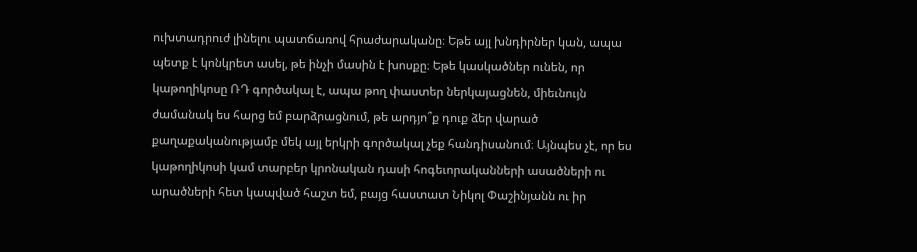ուխտադրուժ լինելու պատճառով հրաժարականը։ Եթե այլ խնդիրներ կան, ապա պետք է կոնկրետ ասել, թե ինչի մասին է խոսքը։ Եթե կասկածներ ունեն, որ կաթողիկոսը ՌԴ գործակալ է, ապա թող փաստեր ներկայացնեն, միեւնույն ժամանակ ես հարց եմ բարձրացնում, թե արդյո՞ք դուք ձեր վարած քաղաքականությամբ մեկ այլ երկրի գործակալ չեք հանդիսանում։ Այնպես չէ, որ ես կաթողիկոսի կամ տարբեր կրոնական դասի հոգեւորականների ասածների ու արածների հետ կապված հաշտ եմ, բայց հաստատ Նիկոլ Փաշինյանն ու իր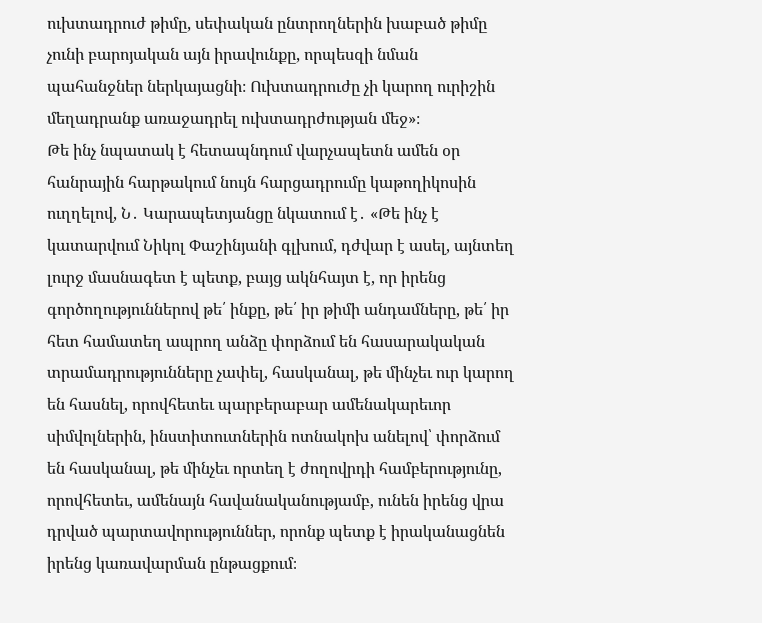ուխտադրուժ թիմը, սեփական ընտրողներին խաբած թիմը չունի բարոյական այն իրավունքը, որպեսզի նման պահանջներ ներկայացնի։ Ուխտադրուժը չի կարող ուրիշին մեղադրանք առաջադրել ուխտադրժության մեջ»։
Թե ինչ նպատակ է հետապնդում վարչապետն ամեն օր հանրային հարթակում նույն հարցադրումը կաթողիկոսին ուղղելով, Ն․ Կարապետյանցը նկատում է․ «Թե ինչ է կատարվում Նիկոլ Փաշինյանի գլխում, դժվար է ասել, այնտեղ լուրջ մասնագետ է պետք, բայց ակնհայտ է, որ իրենց գործողություններով թե՛ ինքը, թե՛ իր թիմի անդամները, թե՛ իր հետ համատեղ ապրող անձը փորձում են հասարակական տրամադրությունները չափել, հասկանալ, թե մինչեւ ուր կարող են հասնել, որովհետեւ պարբերաբար ամենակարեւոր սիմվոլներին, ինստիտուտներին ոտնակոխ անելով՝ փորձում են հասկանալ, թե մինչեւ որտեղ է ժողովրդի համբերությունը, որովհետեւ, ամենայն հավանականությամբ, ունեն իրենց վրա դրված պարտավորություններ, որոնք պետք է իրականացնեն իրենց կառավարման ընթացքում։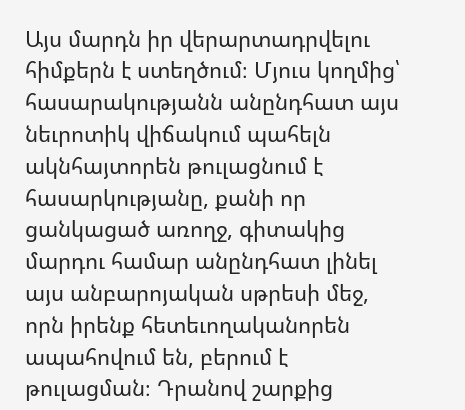Այս մարդն իր վերարտադրվելու հիմքերն է ստեղծում։ Մյուս կողմից՝ հասարակությանն անընդհատ այս նեւրոտիկ վիճակում պահելն ակնհայտորեն թուլացնում է հասարկությանը, քանի որ ցանկացած առողջ, գիտակից մարդու համար անընդհատ լինել այս անբարոյական սթրեսի մեջ, որն իրենք հետեւողականորեն ապահովում են, բերում է թուլացման։ Դրանով շարքից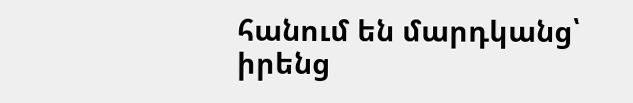հանում են մարդկանց՝ իրենց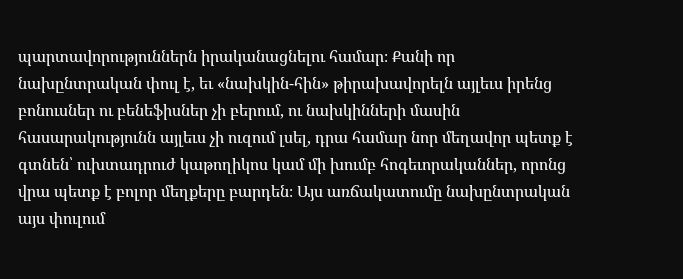պարտավորություններն իրականացնելու համար։ Քանի որ նախընտրական փուլ է, եւ «նախկին-հին» թիրախավորելն այլեւս իրենց բոնուսներ ու բենեֆիսներ չի բերում, ու նախկինների մասին հասարակությունն այլեւս չի ուզում լսել, դրա համար նոր մեղավոր պետք է գտնեն՝ ուխտադրուժ կաթողիկոս կամ մի խումբ հոգեւորականներ, որոնց վրա պետք է բոլոր մեղքերը բարդեն։ Այս առճակատումը նախընտրական այս փուլում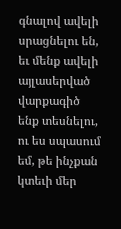գնալով ավելի սրացնելու են, եւ մենք ավելի այլասերված վարքագիծ ենք տեսնելու, ու ես սպասում եմ, թե ինչքան կտեւի մեր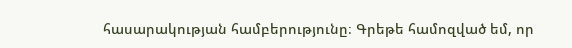հասարակության համբերությունը։ Գրեթե համոզված եմ, որ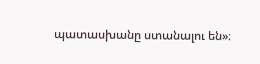պատասխանը ստանալու են»։